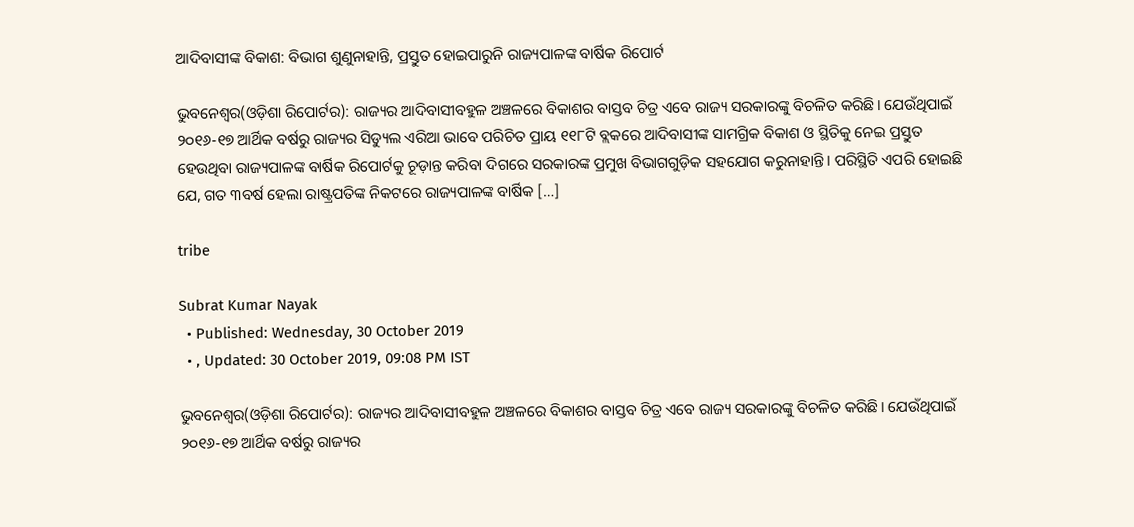ଆଦିବାସୀଙ୍କ ବିକାଶ: ବିଭାଗ ଶୁଣୁନାହାନ୍ତି, ପ୍ରସ୍ତୁତ ହୋଇପାରୁନି ରାଜ୍ୟପାଳଙ୍କ ବାର୍ଷିକ ରିପୋର୍ଟ

ଭୁବନେଶ୍ୱର(ଓଡ଼ିଶା ରିପୋର୍ଟର): ରାଜ୍ୟର ଆଦିବାସୀବହୁଳ ଅଞ୍ଚଳରେ ବିକାଶର ବାସ୍ତବ ଚିତ୍ର ଏବେ ରାଜ୍ୟ ସରକାରଙ୍କୁ ବିଚଳିତ କରିଛି। ଯେଉଁଥିପାଇଁ ୨୦୧୬-୧୭ ଆର୍ଥିକ ବର୍ଷରୁ ରାଜ୍ୟର ସିଡ୍ୟୁଲ ଏରିଆ ଭାବେ ପରିଚିତ ପ୍ରାୟ ୧୧୮ଟି ବ୍ଲକରେ ଆଦିବାସୀଙ୍କ ସାମଗ୍ରିକ ବିକାଶ ଓ ସ୍ଥିତିକୁ ନେଇ ପ୍ରସ୍ତୁତ ହେଉଥିବା ରାଜ୍ୟପାଳଙ୍କ ବାର୍ଷିକ ରିପୋର୍ଟକୁ ଚୂଡ଼ାନ୍ତ କରିବା ଦିଗରେ ସରକାରଙ୍କ ପ୍ରମୁଖ ବିଭାଗଗୁଡ଼ିକ ସହଯୋଗ କରୁନାହାନ୍ତି। ପରିସ୍ଥିତି ଏପରି ହୋଇଛି ଯେ, ଗତ ୩ବର୍ଷ ହେଲା ରାଷ୍ଟ୍ରପତିଙ୍କ ନିକଟରେ ରାଜ୍ୟପାଳଙ୍କ ବାର୍ଷିକ […]

tribe

Subrat Kumar Nayak
  • Published: Wednesday, 30 October 2019
  • , Updated: 30 October 2019, 09:08 PM IST

ଭୁବନେଶ୍ୱର(ଓଡ଼ିଶା ରିପୋର୍ଟର): ରାଜ୍ୟର ଆଦିବାସୀବହୁଳ ଅଞ୍ଚଳରେ ବିକାଶର ବାସ୍ତବ ଚିତ୍ର ଏବେ ରାଜ୍ୟ ସରକାରଙ୍କୁ ବିଚଳିତ କରିଛି। ଯେଉଁଥିପାଇଁ ୨୦୧୬-୧୭ ଆର୍ଥିକ ବର୍ଷରୁ ରାଜ୍ୟର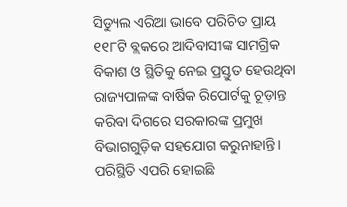ସିଡ୍ୟୁଲ ଏରିଆ ଭାବେ ପରିଚିତ ପ୍ରାୟ ୧୧୮ଟି ବ୍ଲକରେ ଆଦିବାସୀଙ୍କ ସାମଗ୍ରିକ ବିକାଶ ଓ ସ୍ଥିତିକୁ ନେଇ ପ୍ରସ୍ତୁତ ହେଉଥିବା ରାଜ୍ୟପାଳଙ୍କ ବାର୍ଷିକ ରିପୋର୍ଟକୁ ଚୂଡ଼ାନ୍ତ କରିବା ଦିଗରେ ସରକାରଙ୍କ ପ୍ରମୁଖ ବିଭାଗଗୁଡ଼ିକ ସହଯୋଗ କରୁନାହାନ୍ତି। ପରିସ୍ଥିତି ଏପରି ହୋଇଛି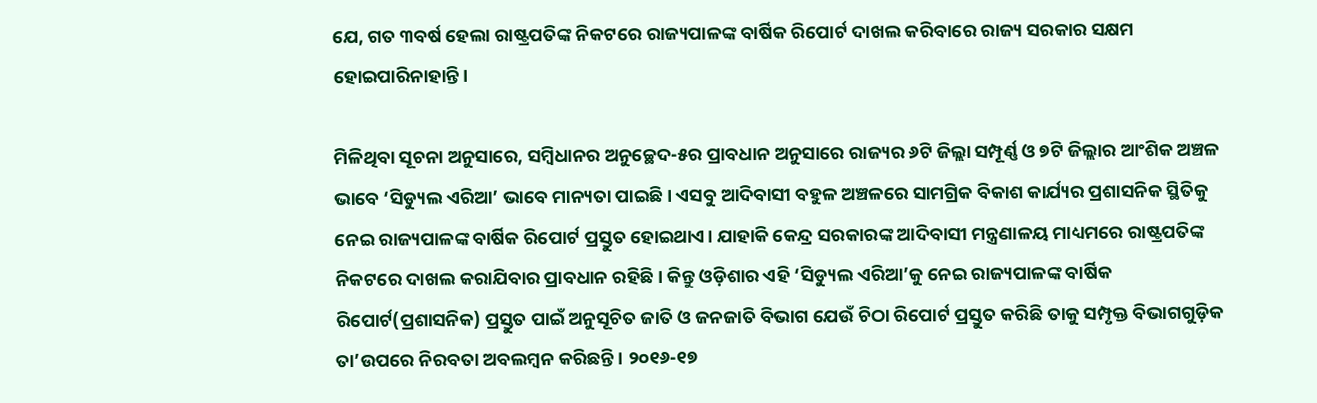ଯେ, ଗତ ୩ବର୍ଷ ହେଲା ରାଷ୍ଟ୍ରପତିଙ୍କ ନିକଟରେ ରାଜ୍ୟପାଳଙ୍କ ବାର୍ଷିକ ରିପୋର୍ଟ ଦାଖଲ କରିବାରେ ରାଜ୍ୟ ସରକାର ସକ୍ଷମ ହୋଇପାରିନାହାନ୍ତି।

ମିଳିଥିବା ସୂଚନା ଅନୁସାରେ, ସମ୍ବିଧାନର ଅନୁଚ୍ଛେଦ-୫ର ପ୍ରାବଧାନ ଅନୁସାରେ ରାଜ୍ୟର ୬ଟି ଜିଲ୍ଲା ସମ୍ପୂର୍ଣ୍ଣ ଓ ୭ଟି ଜିଲ୍ଲାର ଆଂଶିକ ଅଞ୍ଚଳ ଭାବେ ‘ସିଡ୍ୟୁଲ ଏରିଆ’ ଭାବେ ମାନ୍ୟତା ପାଇଛି। ଏସବୁ ଆଦିବାସୀ ବହୁଳ ଅଞ୍ଚଳରେ ସାମଗ୍ରିକ ବିକାଶ କାର୍ଯ୍ୟର ପ୍ରଶାସନିକ ସ୍ଥିତିକୁ ନେଇ ରାଜ୍ୟପାଳଙ୍କ ବାର୍ଷିକ ରିପୋର୍ଟ ପ୍ରସ୍ତୁତ ହୋଇଥାଏ। ଯାହାକି କେନ୍ଦ୍ର ସରକାରଙ୍କ ଆଦିବାସୀ ମନ୍ତ୍ରଣାଳୟ ମାଧ୍ୟମରେ ରାଷ୍ଟ୍ରପତିଙ୍କ ନିକଟରେ ଦାଖଲ କରାଯିବାର ପ୍ରାବଧାନ ରହିଛି। କିନ୍ତୁ ଓଡ଼ିଶାର ଏହି ‘ସିଡ୍ୟୁଲ ଏରିଆ’କୁ ନେଇ ରାଜ୍ୟପାଳଙ୍କ ବାର୍ଷିକ ରିପୋର୍ଟ(ପ୍ରଶାସନିକ) ପ୍ରସ୍ତୁତ ପାଇଁ ଅନୁସୂଚିତ ଜାତି ଓ ଜନଜାତି ବିଭାଗ ଯେଉଁ ଚିଠା ରିପୋର୍ଟ ପ୍ରସ୍ତୁତ କରିଛି ତାକୁ ସମ୍ପୃକ୍ତ ବିଭାଗଗୁଡ଼ିକ ତା’ଉପରେ ନିରବତା ଅବଲମ୍ବନ କରିଛନ୍ତି। ୨୦୧୬-୧୭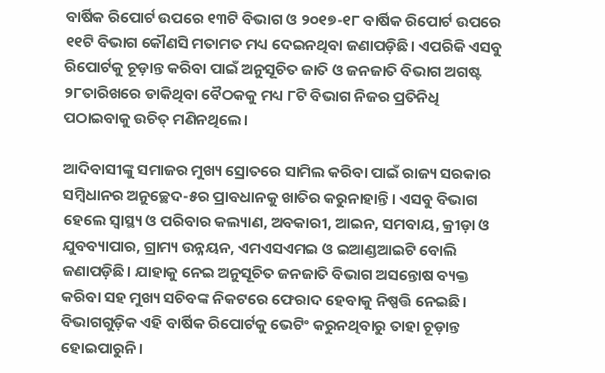ବାର୍ଷିକ ରିପୋର୍ଟ ଉପରେ ୧୩ଟି ବିଭାଗ ଓ ୨୦୧୭-୧୮ ବାର୍ଷିକ ରିପୋର୍ଟ ଉପରେ ୧୧ଟି ବିଭାଗ କୌଣସି ମତାମତ ମଧ୍ୟ ଦେଇନଥିବା ଜଣାପଡ଼ିଛି। ଏପରିକି ଏସବୁ ରିପୋର୍ଟକୁ ଚୂଡ଼ାନ୍ତ କରିବା ପାଇଁ ଅନୁସୂଚିତ ଜାତି ଓ ଜନଜାତି ବିଭାଗ ଅଗଷ୍ଟ ୨୮ତାରିଖରେ ଡାକିଥିବା ବୈଠକକୁ ମଧ୍ୟ ୮ଟି ବିଭାଗ ନିଜର ପ୍ରତିନିଧି ପଠାଇବାକୁ ଉଚିତ୍ ମଣିନଥିଲେ।

ଆଦିବାସୀଙ୍କୁ ସମାଜର ମୁଖ୍ୟ ସ୍ରୋତରେ ସାମିଲ କରିବା ପାଇଁ ରାଜ୍ୟ ସରକାର ସମ୍ବିଧାନର ଅନୁଚ୍ଛେଦ-୫ର ପ୍ରାବଧାନକୁ ଖାତିର କରୁନାହାନ୍ତି। ଏସବୁ ବିଭାଗ ହେଲେ ସ୍ୱାସ୍ଥ୍ୟ ଓ ପରିବାର କଲ୍ୟାଣ, ଅବକାରୀ, ଆଇନ, ସମବାୟ, କ୍ରୀଡ଼ା ଓ ଯୁବବ୍ୟାପାର, ଗ୍ରାମ୍ୟ ଉନ୍ନୟନ, ଏମଏସଏମଇ ଓ ଇଆଣ୍ଡଆଇଟି ବୋଲି ଜଣାପଡ଼ିଛି। ଯାହାକୁ ନେଇ ଅନୁସୂଚିତ ଜନଜାତି ବିଭାଗ ଅସନ୍ତୋଷ ବ୍ୟକ୍ତ କରିବା ସହ ମୁଖ୍ୟ ସଚିବଙ୍କ ନିକଟରେ ଫେରାଦ ହେବାକୁ ନିଷ୍ପତ୍ତି ନେଇଛି। ବିଭାଗଗୁଡ଼ିକ ଏହି ବାର୍ଷିକ ରିପୋର୍ଟକୁ ଭେଟିଂ କରୁନଥିବାରୁ ତାହା ଚୂଡ଼ାନ୍ତ ହୋଇପାରୁନି।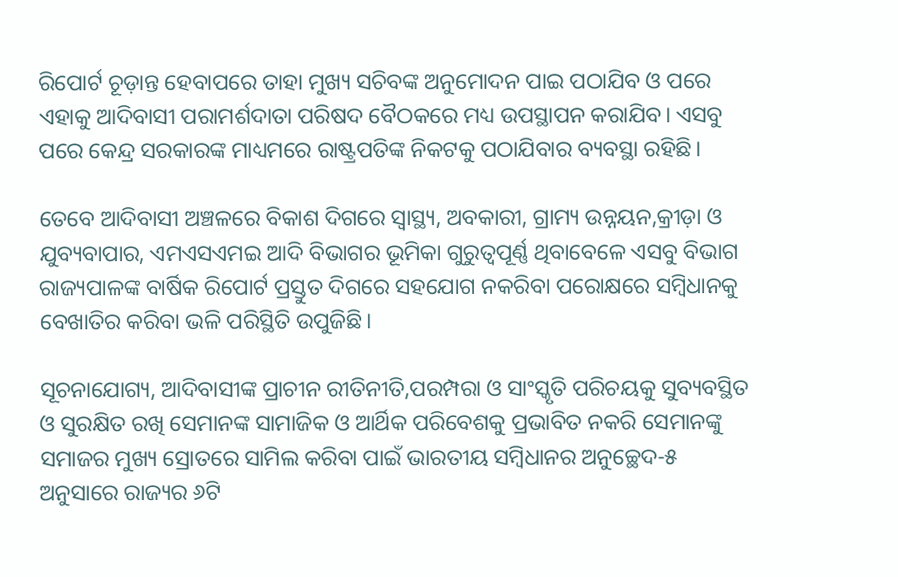ରିପୋର୍ଟ ଚୂଡ଼ାନ୍ତ ହେବାପରେ ତାହା ମୁଖ୍ୟ ସଚିବଙ୍କ ଅନୁମୋଦନ ପାଇ ପଠାଯିବ ଓ ପରେ ଏହାକୁ ଆଦିବାସୀ ପରାମର୍ଶଦାତା ପରିଷଦ ବୈଠକରେ ମଧ୍ୟ ଉପସ୍ଥାପନ କରାଯିବ। ଏସବୁ ପରେ କେନ୍ଦ୍ର ସରକାରଙ୍କ ମାଧ୍ୟମରେ ରାଷ୍ଟ୍ରପତିଙ୍କ ନିକଟକୁ ପଠାଯିବାର ବ୍ୟବସ୍ଥା ରହିଛି।

ତେବେ ଆଦିବାସୀ ଅଞ୍ଚଳରେ ବିକାଶ ଦିଗରେ ସ୍ୱାସ୍ଥ୍ୟ, ଅବକାରୀ, ଗ୍ରାମ୍ୟ ଉନ୍ନୟନ,କ୍ରୀଡ଼ା ଓ ଯୁବ୍ୟବାପାର, ଏମଏସଏମଇ ଆଦି ବିଭାଗର ଭୂମିକା ଗୁରୁତ୍ୱପୂର୍ଣ୍ଣ ଥିବାବେଳେ ଏସବୁ ବିଭାଗ ରାଜ୍ୟପାଳଙ୍କ ବାର୍ଷିକ ରିପୋର୍ଟ ପ୍ରସ୍ତୁତ ଦିଗରେ ସହଯୋଗ ନକରିବା ପରୋକ୍ଷରେ ସମ୍ବିଧାନକୁ ବେଖାତିର କରିବା ଭଳି ପରିସ୍ଥିତି ଉପୁଜିଛି।

ସୂଚନାଯୋଗ୍ୟ, ଆଦିବାସୀଙ୍କ ପ୍ରାଚୀନ ରୀତିନୀତି,ପରମ୍ପରା ଓ ସାଂସ୍କୃତି ପରିଚୟକୁ ସୁବ୍ୟବସ୍ଥିତ ଓ ସୁରକ୍ଷିତ ରଖି ସେମାନଙ୍କ ସାମାଜିକ ଓ ଆର୍ଥିକ ପରିବେଶକୁ ପ୍ରଭାବିତ ନକରି ସେମାନଙ୍କୁ ସମାଜର ମୁଖ୍ୟ ସ୍ରୋତରେ ସାମିଲ କରିବା ପାଇଁ ଭାରତୀୟ ସମ୍ବିଧାନର ଅନୁଚ୍ଛେଦ-୫ ଅନୁସାରେ ରାଜ୍ୟର ୬ଟି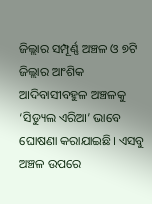ଜିଲ୍ଲାର ସମ୍ପୂର୍ଣ୍ଣ ଅଞ୍ଚଳ ଓ ୭ଟି ଜିଲ୍ଲାର ଆଂଶିକ ଆଦିବାସୀବହୁଳ ଅଞ୍ଚଳକୁ ‘ସିଡ୍ୟୁଲ ଏରିଆ’ ଭାବେ ଘୋଷଣା କରାଯାଇଛି। ଏସବୁ ଅଞ୍ଚଳ ଉପରେ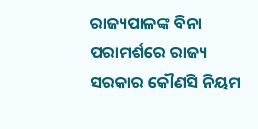ରାଜ୍ୟପାଳଙ୍କ ବିନା ପରାମର୍ଶରେ ରାଜ୍ୟ ସରକାର କୌଣସି ନିୟମ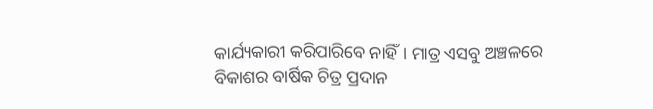କାର୍ଯ୍ୟକାରୀ କରିପାରିବେ ନାହିଁ। ମାତ୍ର ଏସବୁ ଅଞ୍ଚଳରେ ବିକାଶର ବାର୍ଷିକ ଚିତ୍ର ପ୍ରଦାନ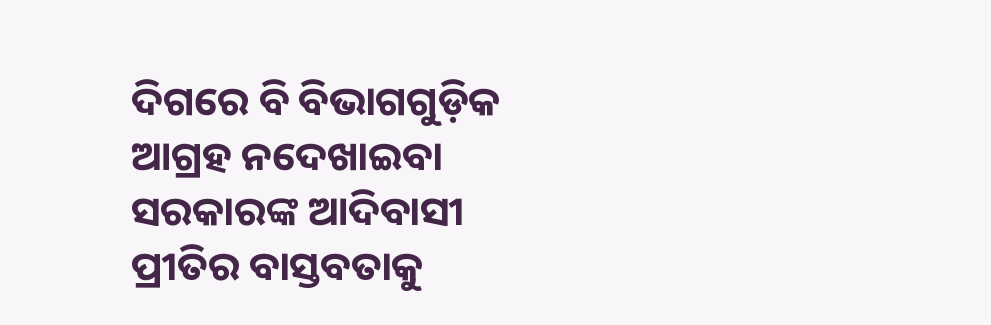ଦିଗରେ ବି ବିଭାଗଗୁଡ଼ିକ ଆଗ୍ରହ ନଦେଖାଇବା ସରକାରଙ୍କ ଆଦିବାସୀ ପ୍ରୀତିର ବାସ୍ତବତାକୁ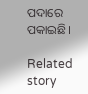ପଦାରେ ପକାଇଛି।

Related story